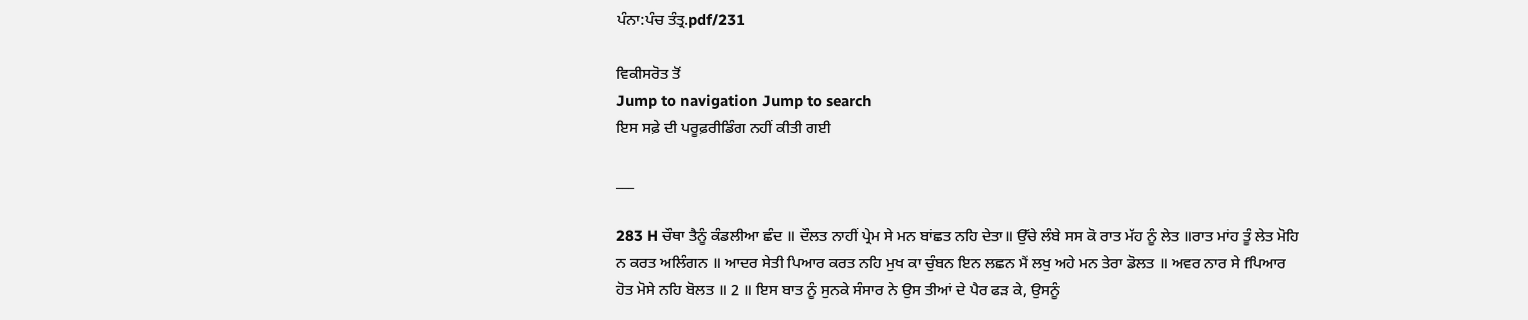ਪੰਨਾ:ਪੰਚ ਤੰਤ੍ਰ.pdf/231

ਵਿਕੀਸਰੋਤ ਤੋਂ
Jump to navigation Jump to search
ਇਸ ਸਫ਼ੇ ਦੀ ਪਰੂਫ਼ਰੀਡਿੰਗ ਨਹੀਂ ਕੀਤੀ ਗਈ

___

283 H ਚੌਥਾ ਤੈਨੂੰ ਕੰਡਲੀਆ ਛੰਦ ॥ ਦੌਲਤ ਨਾਹੀਂ ਪ੍ਰੇਮ ਸੇ ਮਨ ਬਾਂਛਤ ਨਹਿ ਦੇਤਾ॥ ਉੱਚੇ ਲੰਬੇ ਸਸ ਕੋ ਰਾਤ ਮੱਹ ਨੂੰ ਲੇਤ ॥ਰਾਤ ਮਾਂਹ ਤੂੰ ਲੇਤ ਮੋਹਿ ਨ ਕਰਤ ਅਲਿੰਗਨ ॥ ਆਦਰ ਸੇਤੀ ਪਿਆਰ ਕਰਤ ਨਹਿ ਮੁਖ ਕਾ ਚੁੰਬਨ ਇਨ ਲਛਨ ਮੈਂ ਲਖੁ ਅਹੇ ਮਨ ਤੇਰਾ ਡੋਲਤ ॥ ਅਵਰ ਨਾਰ ਸੇ fਪਿਆਰ ਹੋਤ ਮੋਸੇ ਨਹਿ ਬੋਲਤ ॥ 2 ॥ ਇਸ ਬਾਤ ਨੂੰ ਸੁਨਕੇ ਸੰਸਾਰ ਨੇ ਉਸ ਤੀਆਂ ਦੇ ਪੈਰ ਫੜ ਕੇ, ਉਸਨੂੰ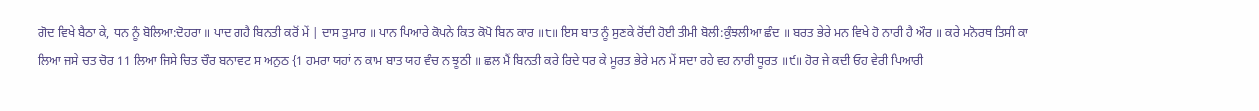ਗੋਦ ਵਿਖੇ ਬੈਠਾ ਕੇ, ਧਨ ਨੂੰ ਬੋਲਿਆ:ਦੋਹਰਾ ॥ ਪਾਦ ਗਹੈ ਬਿਨਤੀ ਕਰੋਂ ਮੇਂ | ਦਾਸ ਤੁਮਾਰ ॥ ਪਾਨ ਪਿਆਰੇ ਕੋਪਨੇ ਕਿਤ ਕੋਪੋ ਬਿਨ ਕਾਰ ॥੮॥ ਇਸ ਬਾਤ ਨੂੰ ਸੁਣਕੇ ਰੋਂਦੀ ਹੋਈ ਤੀਮੀ ਬੋਲੀ:ਕੁੰਝਲੀਆ ਛੰਦ ॥ ਬਰਤ ਭੇਰੇ ਮਨ ਵਿਖੇ ਹੋ ਨਾਰੀ ਹੈ ਔਰ ॥ ਕਰੇ ਮਨੋਰਥ ਤਿਸੀ ਕਾ ਲਿਆ ਜਸੇ ਚਤ ਚੋਰ 11 ਲਿਆ ਜਿਸੇ ਚਿਤ ਚੌਰ ਬਨਾਵਟ ਸ ਅਨੁਠ {1 ਹਮਰਾ ਯਹਾਂ ਨ ਕਾਮ ਬਾਤ ਯਹ ਵੰਚ ਨ ਝੂਠੀ ॥ ਛਲ ਮੈਂ ਬਿਨਤੀ ਕਰੇ ਰਿਦੇ ਧਰ ਕੇ ਮੂਰਤ ਭੇਰੇ ਮਨ ਮੇਂ ਸਦਾ ਰਹੇ ਵਹ ਨਾਰੀ ਧੂਰਤ ॥੯॥ ਹੋਰ ਜੇ ਕਦੀ ਓਹ ਵੇਰੀ ਪਿਆਰੀ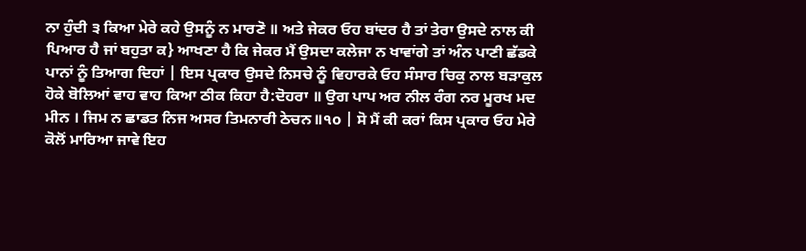ਨਾ ਹੁੰਦੀ ੩ ਕਿਆ ਮੇਰੇ ਕਹੇ ਉਸਨੂੰ ਨ ਮਾਰਣੋ ॥ ਅਤੇ ਜੇਕਰ ਓਹ ਬਾਂਦਰ ਹੈ ਤਾਂ ਤੇਰਾ ਉਸਦੇ ਨਾਲ ਕੀ ਪਿਆਰ ਹੈ ਜਾਂ ਬਹੁਤਾ ਕ} ਆਖਣਾ ਹੈ ਕਿ ਜੇਕਰ ਮੈਂ ਉਸਦਾ ਕਲੇਜਾ ਨ ਖਾਵਾਂਗੇ ਤਾਂ ਅੰਨ ਪਾਣੀ ਛੱਡਕੇ ਪਾਨਾਂ ਨੂੰ ਤਿਆਗ ਦਿਹਾਂ | ਇਸ ਪ੍ਰਕਾਰ ਉਸਦੇ ਨਿਸਚੇ ਨੂੰ ਵਿਹਾਰਕੇ ਓਹ ਸੰਸਾਰ ਚਿਕੁ ਨਾਲ ਬੜਾਕੁਲ ਹੋਕੇ ਬੋਲਿਆਂ ਵਾਹ ਵਾਹ ਕਿਆ ਠੀਕ ਕਿਹਾ ਹੈ:ਦੋਹਰਾ ॥ ਉਗ ਪਾਪ ਅਰ ਨੀਲ ਰੰਗ ਨਰ ਮੂਰਖ ਮਦ ਮੀਨ । ਜਿਮ ਨ ਛਾਡਤ ਨਿਜ ਅਸਰ ਤਿਮਨਾਰੀ ਠੇਚਨ॥੧o | ਸੋ ਮੈਂ ਕੀ ਕਰਾਂ ਕਿਸ ਪ੍ਰਕਾਰ ਓਹ ਮੇਰੇ ਕੋਲੋਂ ਮਾਰਿਆ ਜਾਵੇ ਇਹ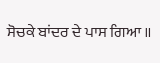ਸੋਚਕੇ ਬਾਂਦਰ ਦੇ ਪਾਸ ਗਿਆ ॥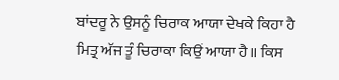ਬਾਂਦਰੂ ਨੇ ਉਸਨੂੰ ਚਿਰਾਕ ਆਯਾ ਦੇਖਕੇ ਕਿਹਾ ਹੈ ਮਿਤ੍ਰ ਅੱਜ ਤੂੰ ਚਿਰਾਕਾ ਕਿਉਂ ਆਯਾ ਹੈ॥ ਕਿਸ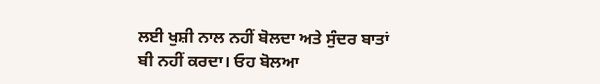ਲਈ ਖੁਸ਼ੀ ਨਾਲ ਨਹੀਂ ਬੋਲਦਾ ਅਤੇ ਸੁੰਦਰ ਬਾਤਾਂ ਬੀ ਨਹੀਂ ਕਰਦਾ। ਓਹ ਬੋਲਆ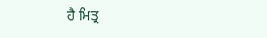ਹੈ ਮਿਤ੍ਰ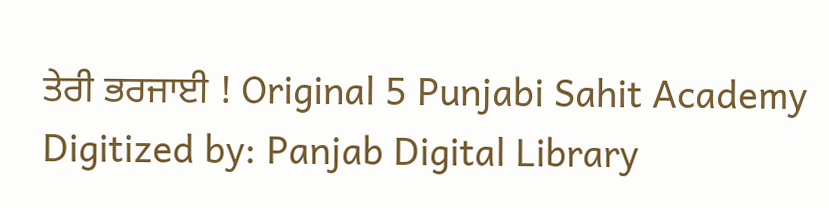ਤੇਰੀ ਭਰਜਾਈ ! Original 5 Punjabi Sahit Academy Digitized by: Panjab Digital Library